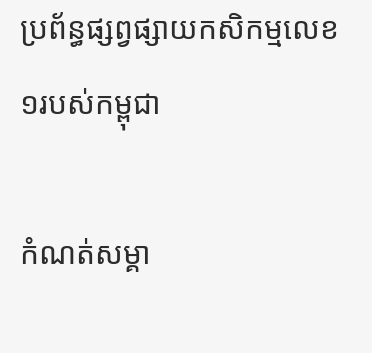ប្រព័ន្ធផ្សព្វផ្សាយកសិកម្មលេខ១របស់កម្ពុជា

កំណត់សម្គា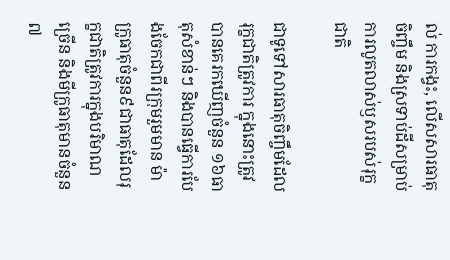ល់ ការកង្វះ, លើសសារធាតុចិញ្ចឹម និងស្រទាប់ដីសម្រាប់ការលូតលាស់ឫសរបស់រុក្ខជាតិ

ជាទូទៅសារធាតុចិញ្ចឹមដែលរុក្ខជាតិត្រូវការ ក្នុងនោះត្រូវបានគេរកឃើញចំនួន ១៦ធាតុសំខាន់ៗ និងបានធ្វើការបែងចែកជាពីរក្រុមរួមមាន ម៉ាក្រូធាតុចំនួន៩ជាធាតុដែលរុក្ខជាតិត្រូវការក្នុងបរិមាណច្រើន និងមីក្រូធាតុមានចំនួន ៧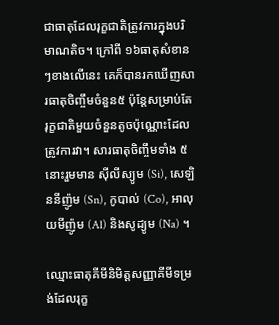ជាធាតុដែលរុក្ខជាតិត្រូវការក្នុងបរិមាណតិច។ ក្រៅពី ១៦ធាតុសំខានៗខាងលើនេះ គេក៏បានរកឃើញសារធាតុចិញ្ចឹមចំនួន៥ ប៉ុន្ដែសម្រាប់តែរុក្ខជាតិមួយចំនួនតូចប៉ុណ្ណោះដែលត្រូវការវា។ សារធាតុចិញ្ចឹមទាំង ៥ នោះរួមមាន ស៊ីលីស្យូម (Si), សេឡិននីញ៉ូម (Sn), កូបាល់ (Co), អាលុយមីញ៉ូម (Al) និងសូដ្យូម (Na) ។

ឈ្មោះធាតុគីមីនិមិត្តសញ្ញាគីមីទម្រង់ដែលរុក្ខ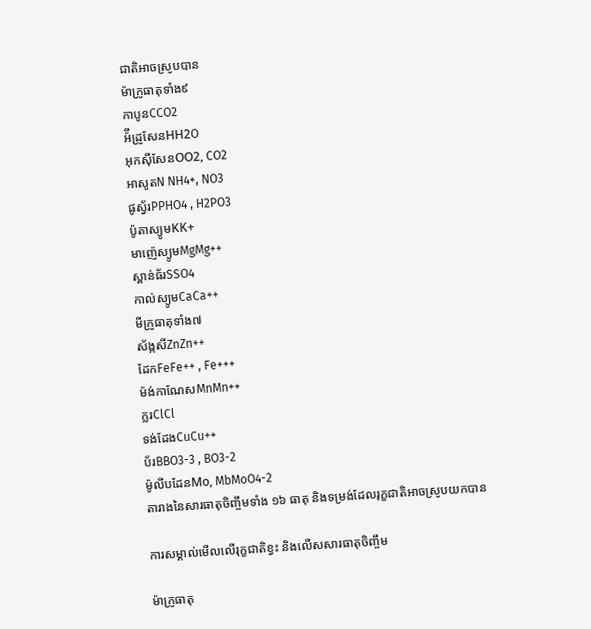ជាតិអាចស្រូបបាន
ម៉ាក្រូធាតុទាំង៩
កាបូនCCO2
អ៉ីដ្រូសែនHH2O
អុកស៊ីសែនOO2, CO2
អាសូតN NH4+, NO3
ផូស្វ័រPPHO4 , H2PO3
ប៉ូតាស្យូមKK+
មាញ៉េស្យូមMgMg++
ស្ពាន់ធ័រSSO4
កាល់ស្យូមCaCa++
មីក្រូធាតុទាំង៧
ស័ង្កសីZnZn++
ដែកFeFe++ , Fe+++
ម៉ង់កាណែសMnMn++
ក្លរClCl
ទង់ដែងCuCu++
ប័រBBO3-3 , BO3-2
ម៉ូលីបដែនMo, MbMoO4-2
តារាងនៃសារធាតុចិញ្ចឹមទាំង ១៦ ធាតុ និងទម្រង់ដែលរុក្ខជាតិអាចស្រូបយកបាន

ការសម្គាល់មើលលើរុក្ខជាតិខ្វះ និងលើសសារធាតុចិញ្ចឹម

ម៉ាក្រូធាតុ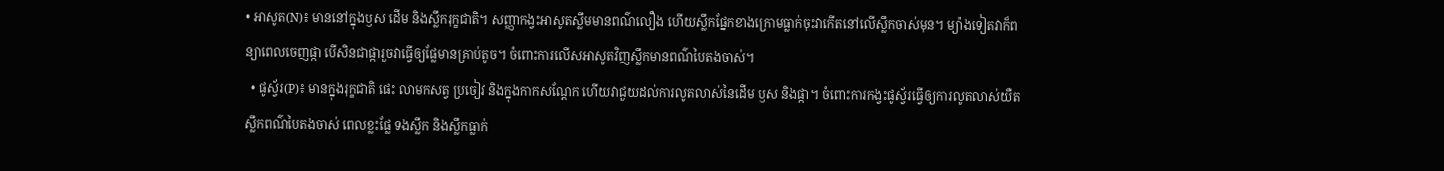• អាសូត(N)៖ មាននៅក្នុងឫស ដើម និងស្លឹករុក្ខជាតិ។ សញ្ញាកង្វះអាសូតស្លឹមមានពណ៌លឿង ហើយស្លឹកផ្នែកខាងក្រោមធ្លាក់ចុះវាកើតនៅលើស្លឹកចាស់មុន។ ម្យ៉ាងទៀតវាក៏ពន្យាពេលចេញផ្កា បើសិនជាផ្ការួចវាធ្វើឲ្យផ្លែមានគ្រាប់តូច។ ចំពោះការលើសអាសូតវិញស្លឹកមានពណ៌បៃតងចាស់។
  • ផូស្វ័រ(P)៖ មានក្នុងរុក្ខជាតិ ផេះ លាមកសត្វ ប្រចៀវ និងក្នុងកាកសណ្ដែក ហើយវាជួយដល់ការលូតលាស់នៃដើម ឫស និងផ្កា។ ចំពោះការកង្វះផូស្វ័រធ្វើឲ្យការលូតលាស់យឺត ស្លឹកពណ៌បៃតងចាស់ ពេលខ្លះផ្លែ ទងស្លឹក និងស្លឹកធ្លាក់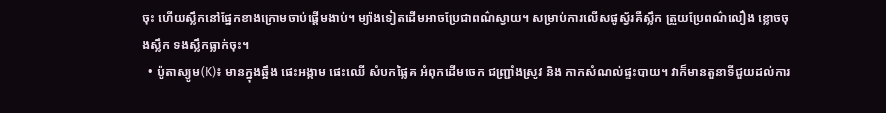ចុះ ហើយស្លឹកនៅផ្នែកខាងក្រោមចាប់ផ្ដើមងាប់។ ម្យ៉ាងទៀតដើមអាចប្រែជាពណ៌ស្វាយ។ សម្រាប់ការលើសផូស្វ័រគឺស្លឹក ត្រួយប្រែពណ៌លឿង ខ្លោចចុងស្លឹក ទងស្លឹកធ្លាក់ចុះ។
  • ប៉ូតាស្យូម(K)៖ មានក្នុងឆ្អឹង ផេះអង្កាម ផេះឈើ សំបកផ្លៃគ អំពុកដើមចេក ជញ្ជ្រាំងស្រូវ និង កាកសំណល់ផ្ទះបាយ។ វាក៏មានតួនាទីជួយដល់ការ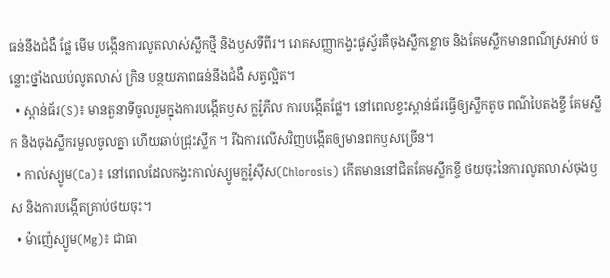ធន់នឹងជំងឺ ផ្លែ មើម បង្កើនការលូតលាស់ស្លឹកថ្មី និងឫសទីពីរ។ រោគសញ្ញាកង្វះផូស្វ័រគឺចុងស្លឹកខ្លោច និងគែមស្លឹកមានពណ៌ស្រអាប់ ចន្លោះថ្នាំងឈប់លូតលាស់ ក្រិន បន្ថយភាពធន់នឹងជំងឺ សត្វល្អិត។
  • ស្ពាន់ធ័រ(S)៖ មានតួនាទីចូលរួមក្នុងការបង្កើតឫស ក្លរ៉ូភីល ការបង្កើតផ្លែ។ នៅពេលខ្វះស្ពាន់ធ័រធ្វើឲ្យស្លឹកតូច ពណ៌បៃតងខ្ចី គែមស្លឹក និងចុងស្លឹករមួលចូលគ្នា ហើយឆាប់ជ្រុះស្លឹក ។ រីឯការលើសវិញបង្កើតឲ្យមានពកឫសច្រើន។
  • កាល់ស្យូម(Ca)៖ នៅពេលដែលកង្វះកាល់ស្យូមក្លរ៉ូស៊ីស(Chlorosis) កើតមាននៅជិតគែមស្លឹកខ្ចី ថយចុះនៃការលូតលាស់ចុងឫស និងការបង្កើតគ្រាប់ថយចុះ។
  • ម៉ាញ៉េស្យូម(Mg)៖ ជាធា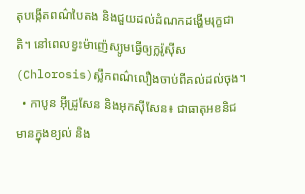តុបង្កើតពណ៌បៃតង និងជួយដល់ដំណកដង្ហើមរុក្ខជាតិ។ នៅពេលខ្វះម៉ាញ៉េស្យូមធ្វើឲ្យក្លរ៉ូស៊ីស(Chlorosis)ស្លឹកពណ៌លឿងចាប់ពីគល់ដល់ចុង។
  • កាបូន អ៊ីដ្រូសែន និងអុកស៊ីសែន៖ ជាធាតុអខនិជមានក្នុងខ្យល់ និង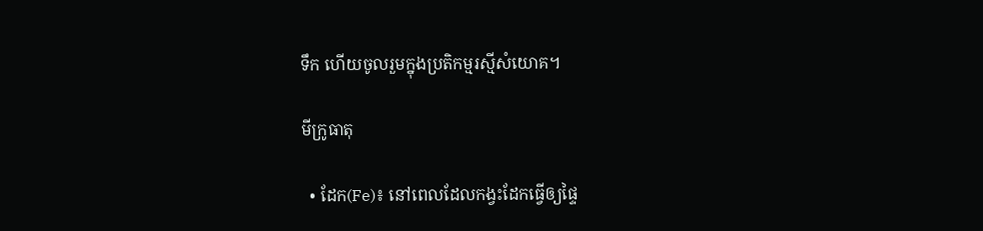ទឹក ហើយចូលរួមក្នុងប្រតិកម្មរស្មីសំយោគ។

មីក្រូធាតុ

  • ដែក(Fe)៖ នៅពេលដែលកង្វះដែកធ្វើឲ្យផ្ទៃ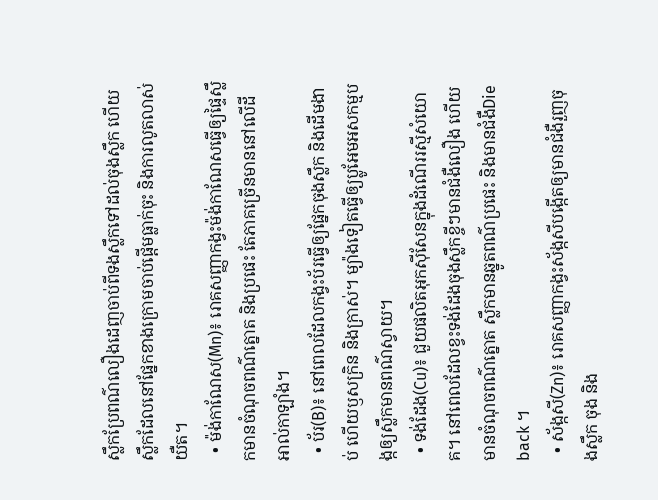ស្លឹកប្រែពណ៌លឿងដេញចាប់ពីទងស្លឹកទៅដល់ចុងស្លឹក ហើយស្លឹកដែលនៅផ្នែកខាងក្រោមចាប់ផ្ដើមធ្លាក់ចុះ និងការលូតលាស់យឺត។
  • ម៉ង់កាណែស(Mn)៖ រោគសញ្ញាកង្វះម៉ង់កាណែសធ្វើឲ្យផ្ទៃស្លឹកមានចំណុចពណ៌ត្នោត និងប្រផេះ តែភាគច្រើនមាននៅលើដីអាល់កាឡាំង។
  • ប័រ(B)៖ នៅពេលដែលកង្វះប័រធ្វើឲ្យផ្នែកចុងស្លឹក និងដើមងាប់ ហើយឫសក្រិន និងក្រាស់។ ម្យ៉ាងទៀតធ្វើឲ្យប្លូអែមអសកម្មបង្កឲ្យស្លឹកមានពណ៌ស្វាយ។
  • ទង់ដែង(Cu)៖ ជួយផលិតអុកស៊ីសែនក្នុងដំណើររស្មីសំយោគ។ នៅពេលដែលខ្វះទង់ដែងចុងស្លឹកខ្ចីៗមានជំងឺលឿង ហើយមានចំណុចពណ៌ត្នោត ស្លឹកមានឆ្នូតពណ៌ប្រផេះ និងមានជំងឺDie back ។
  • ស័ង្កសី(Zn)៖ រោគសញ្ញាកង្វះស័ង្កសីបង្កើតឲ្យមានជំងឺរួញចុងស្លឹក ចុង និង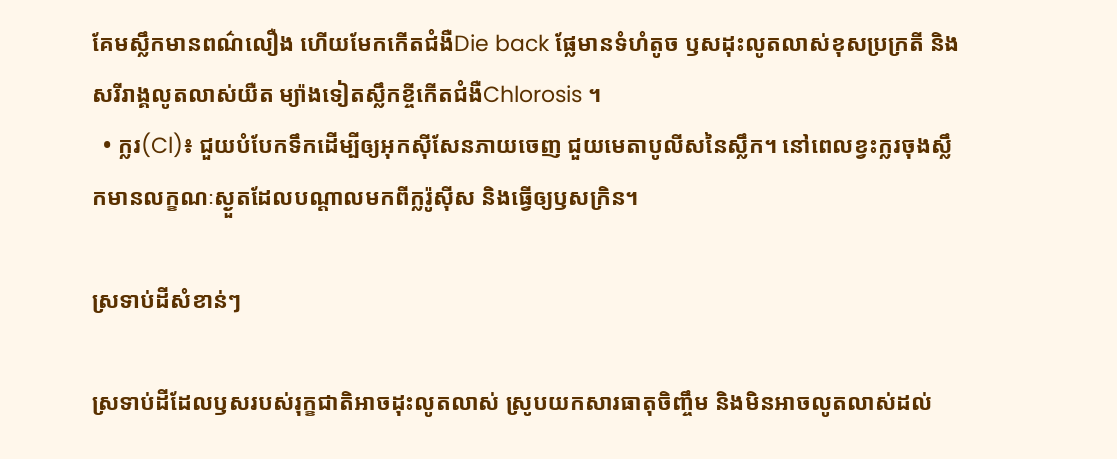គែមស្លឹកមានពណ៌លឿង ហើយមែកកើតជំងឺDie back ផ្លែមានទំហំតូច ឫសដុះលូតលាស់ខុសប្រក្រតី និងសរីរាង្គលូតលាស់យឺត ម្យ៉ាងទៀតស្លឹកខ្ចីកើតជំងឺChlorosis ។
  • ក្លរ(Cl)៖ ជួយបំបែកទឹកដើម្បីឲ្យអុកស៊ីសែនភាយចេញ ជួយមេតាបូលីសនៃស្លឹក។ នៅពេលខ្វះក្លរចុងស្លឹកមានលក្ខណៈស្ងួតដែលបណ្ដាលមកពីក្លរ៉ូស៊ីស និងធ្វើឲ្យឫសក្រិន។

ស្រទាប់ដីសំខាន់ៗ

ស្រទាប់ដីដែលឫសរបស់រុក្ខជាតិអាចដុះលូតលាស់ ស្រូបយកសារធាតុចិញ្ចឹម និងមិនអាចលូតលាស់ដល់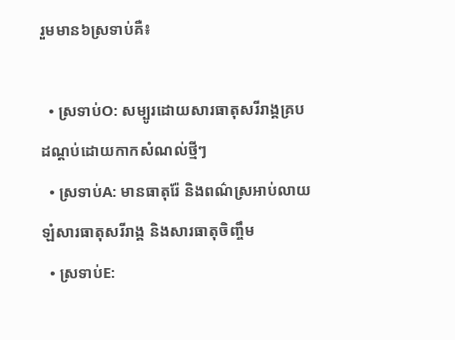រួមមាន៦ស្រទាប់គឺ៖

  • ស្រទាប់O: សម្បូរដោយសារធាតុសរីរាង្គគ្របដណ្ដប់ដោយកាកសំណល់ថ្មីៗ
  • ស្រទាប់A: មានធាតុរ៉ែ និងពណ៌ស្រអាប់លាយឡំសារធាតុសរីរាង្គ និងសារធាតុចិញ្ចឹម
  • ស្រទាប់E: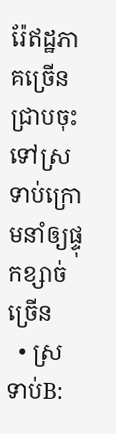រ៉ែឥដ្ឋភាគច្រើនជ្រាបចុះទៅស្រទាប់ក្រោមនាំឲ្យផ្ទុកខ្សាច់ច្រើន
  • ស្រទាប់B: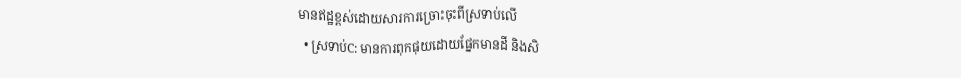មានឥដ្ឋខ្ពស់ដោយសារការច្រោះចុះពីស្រទាប់លើ
  • ស្រទាប់C: មានការពុកផុយដោយផ្នែកមានដី និងសិ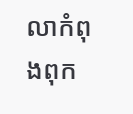លាកំពុងពុក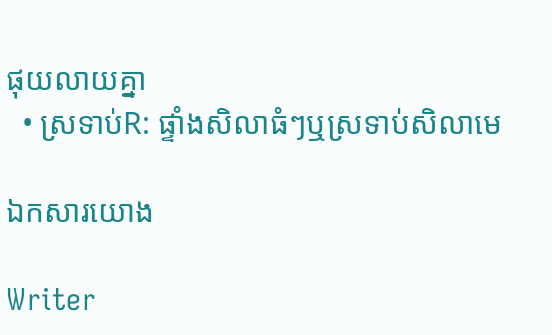ផុយលាយគ្នា
  • ស្រទាប់R: ផ្ទាំងសិលាធំៗឬស្រទាប់សិលាមេ

ឯកសារយោង

Writer